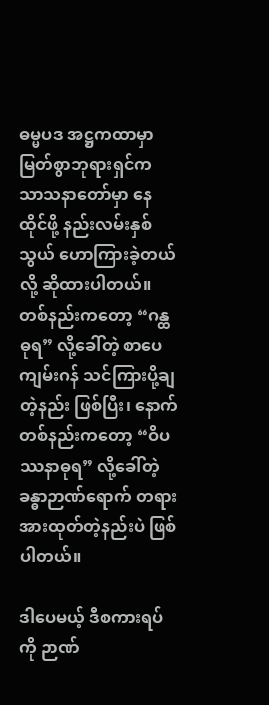ဓမ္မပဒ အဋ္ဌကထာမှာ မြတ်စွာဘုရားရှင်က သာသနာတော်မှာ နေထိုင်ဖို့ နည်းလမ်းနှစ်သွယ် ဟောကြားခဲ့တယ်လို့ ဆိုထားပါတယ်။ တစ်နည်းကတော့ “ဂန္ထဓုရ” လို့ခေါ်တဲ့ စာပေကျမ်းဂန် သင်ကြားပို့ချတဲ့နည်း ဖြစ်ပြီး၊ နောက်တစ်နည်းကတော့ “ဝိပဿနာဓုရ” လို့ခေါ်တဲ့ ခန္ဓာဉာဏ်ရောက် တရားအားထုတ်တဲ့နည်းပဲ ဖြစ်ပါတယ်။

ဒါပေမယ့် ဒီစကားရပ်ကို ဉာဏ်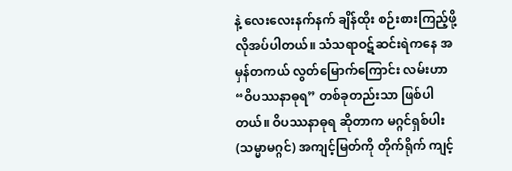နဲ့ လေးလေးနက်နက် ချိန်ထိုး စဉ်းစားကြည့်ဖို့ လိုအပ်ပါတယ်။ သံသရာဝဋ်ဆင်းရဲကနေ အမှန်တကယ် လွတ်မြောက်ကြောင်း လမ်းဟာ “ဝိပဿနာဓုရ” တစ်ခုတည်းသာ ဖြစ်ပါတယ်။ ဝိပဿနာဓုရ ဆိုတာက မဂ္ဂင်ရှစ်ပါး (သမ္မာမဂ္ဂင်) အကျင့်မြတ်ကို တိုက်ရိုက် ကျင့်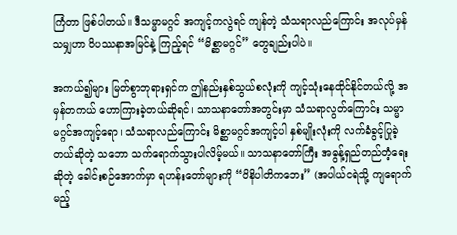ကြံတာ ဖြစ်ပါတယ်။ ဒီသမ္မာမဂ္ဂင် အကျင့်ကလွဲရင် ကျန်တဲ့ သံသရာလည်ကြောင်း အလုပ်မှန်သမျှဟာ ဝိပဿနာအမြင်နဲ့ ကြည့်ရင် “မိစ္ဆာမဂ္ဂင်” တွေချည်းပါပဲ။

အကယ်၍များ မြတ်စွာဘုရားရှင်က ဤနည်းနှစ်သွယ်စလုံးကို ကျင့်သုံးနေထိုင်နိုင်တယ်လို့ အမှန်တကယ် ဟောကြားခဲ့တယ်ဆိုရင်၊ သာသနာတော်အတွင်းမှာ သံသရာလွတ်ကြောင်း သမ္မာမဂ္ဂင်အကျင့်ရော၊ သံသရာလည်ကြောင်း မိစ္ဆာမဂ္ဂင်အကျင့်ပါ နှစ်မျိုးလုံးကို လက်ခံခွင့်ပြုခဲ့တယ်ဆိုတဲ့ သဘော သက်ရောက်သွားပါလိမ့်မယ်။ သာသနာတော်ကြီး အဓွန့်ရှည်တည်တံ့ရေး ဆိုတဲ့ ခေါင်းစဉ်အောက်မှာ ရဟန်းတော်များကို “ဝိနိပါတိကဘေး” (အပါယ်ငရဲသို့ ကျရောက်မည့်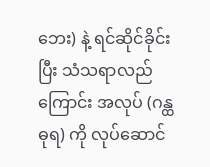ဘေး) နဲ့ ရင်ဆိုင်ခိုင်းပြီး သံသရာလည်ကြောင်း အလုပ် (ဂန္ထဓုရ) ကို လုပ်ဆောင်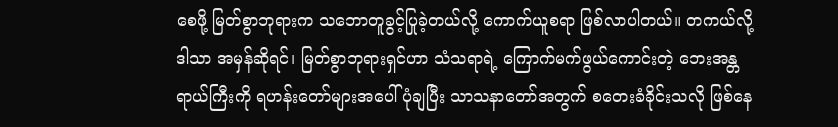စေဖို့ မြတ်စွာဘုရားက သဘောတူခွင့်ပြုခဲ့တယ်လို့ ကောက်ယူစရာ ဖြစ်လာပါတယ်။ တကယ်လို့ ဒါသာ အမှန်ဆိုရင်၊ မြတ်စွာဘုရားရှင်ဟာ သံသရာရဲ့ ကြောက်မက်ဖွယ်ကောင်းတဲ့ ဘေးအန္တရာယ်ကြီးကို ရဟန်းတော်များအပေါ် ပုံချပြီး သာသနာတော်အတွက် စတေးခံခိုင်းသလို ဖြစ်နေ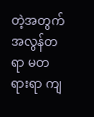တဲ့အတွက် အလွန်တရာ မတရားရာ ကျ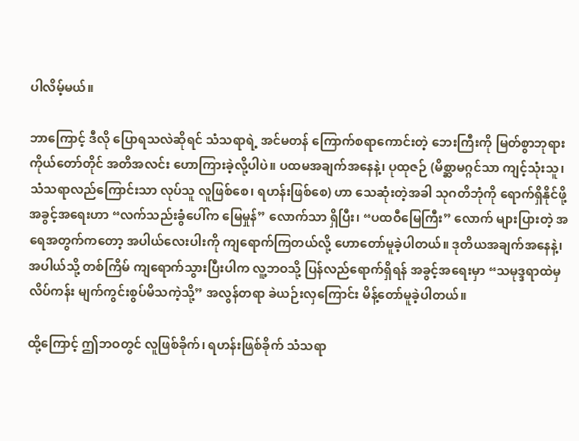ပါလိမ့်မယ်။

ဘာကြောင့် ဒီလို ပြောရသလဲဆိုရင် သံသရာရဲ့ အင်မတန် ကြောက်စရာကောင်းတဲ့ ဘေးကြီးကို မြတ်စွာဘုရား ကိုယ်တော်တိုင် အတိအလင်း ဟောကြားခဲ့လို့ပါပဲ။ ပထမအချက်အနေနဲ့၊ ပုထုဇဉ် (မိစ္ဆာမဂ္ဂင်သာ ကျင့်သုံးသူ၊ သံသရာလည်ကြောင်းသာ လုပ်သူ လူဖြစ်စေ၊ ရဟန်းဖြစ်စေ) ဟာ သေဆုံးတဲ့အခါ သုဂတိဘုံကို ရောက်ရှိနိုင်ဖို့ အခွင့်အရေးဟာ “လက်သည်းခွံပေါ်က မြေမှုန်” လောက်သာ ရှိပြီး၊ “ပထဝီမြေကြီး” လောက် များပြားတဲ့ အရေအတွက်ကတော့ အပါယ်လေးပါးကို ကျရောက်ကြတယ်လို့ ဟောတော်မူခဲ့ပါတယ်။ ဒုတိယအချက်အနေနဲ့၊ အပါယ်သို့ တစ်ကြိမ် ကျရောက်သွားပြီးပါက လူ့ဘဝသို့ ပြန်လည်ရောက်ရှိရန် အခွင့်အရေးမှာ “သမုဒ္ဒရာထဲမှ လိပ်ကန်း မျက်ကွင်းစွပ်မိသကဲ့သို့” အလွန်တရာ ခဲယဉ်းလှကြောင်း မိန့်တော်မူခဲ့ပါတယ်။

ထို့ကြောင့် ဤဘဝတွင် လူဖြစ်ခိုက်၊ ရဟန်းဖြစ်ခိုက် သံသရာ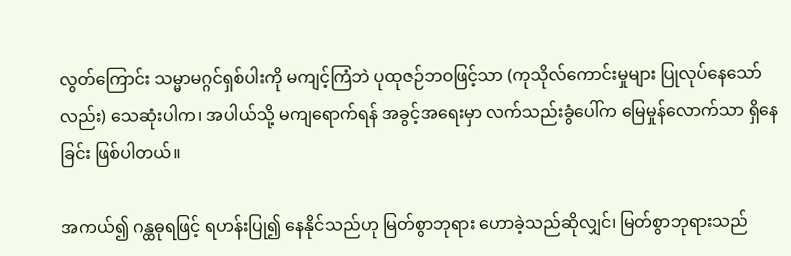လွတ်ကြောင်း သမ္မာမဂ္ဂင်ရှစ်ပါးကို မကျင့်ကြံဘဲ ပုထုဇဉ်ဘဝဖြင့်သာ (ကုသိုလ်ကောင်းမှုများ ပြုလုပ်နေသော်လည်း) သေဆုံးပါက၊ အပါယ်သို့ မကျရောက်ရန် အခွင့်အရေးမှာ လက်သည်းခွံပေါ်က မြေမှုန်လောက်သာ ရှိနေခြင်း ဖြစ်ပါတယ်။

အကယ်၍ ဂန္ထဓုရဖြင့် ရဟန်းပြု၍ နေနိုင်သည်ဟု မြတ်စွာဘုရား ဟောခဲ့သည်ဆိုလျှင်၊ မြတ်စွာဘုရားသည်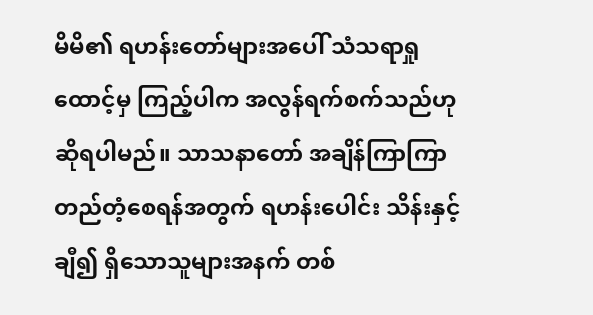မိမိ၏ ရဟန်းတော်များအပေါ် သံသရာရှုထောင့်မှ ကြည့်ပါက အလွန်ရက်စက်သည်ဟု ဆိုရပါမည်။ သာသနာတော် အချိန်ကြာကြာ တည်တံ့စေရန်အတွက် ရဟန်းပေါင်း သိန်းနှင့်ချီ၍ ရှိသောသူများအနက် တစ်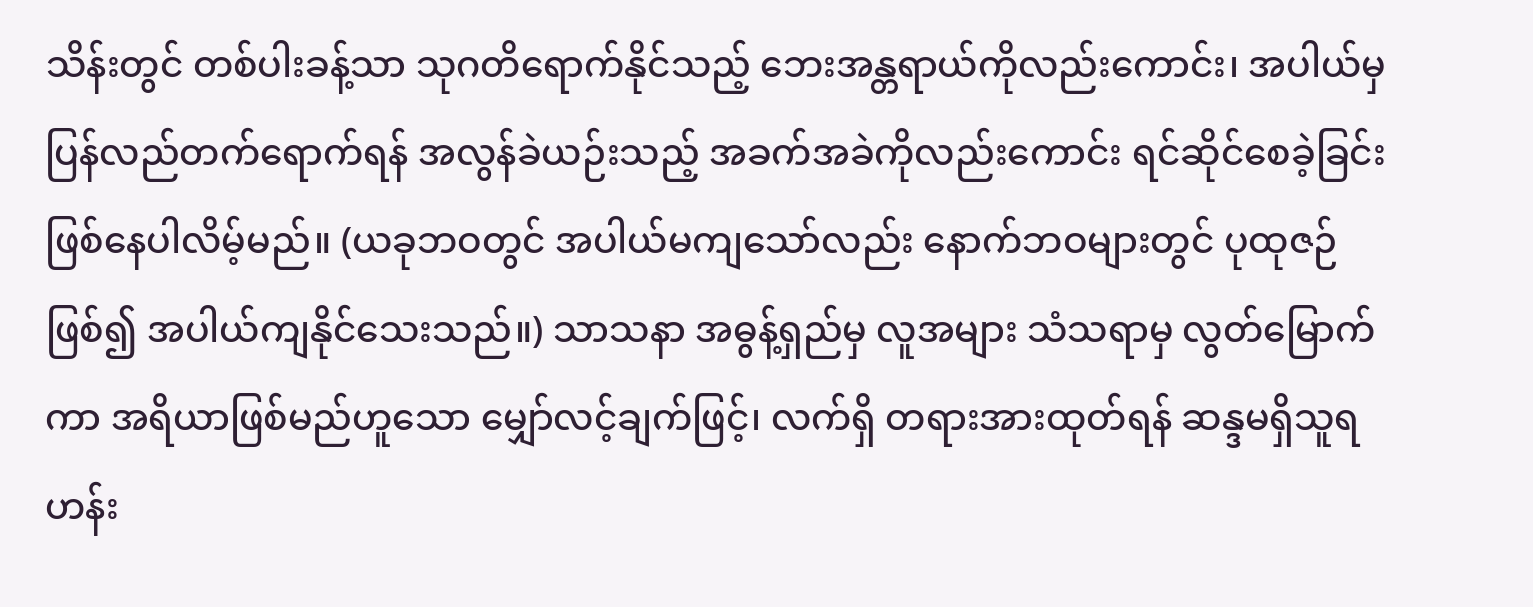သိန်းတွင် တစ်ပါးခန့်သာ သုဂတိရောက်နိုင်သည့် ဘေးအန္တရာယ်ကိုလည်းကောင်း၊ အပါယ်မှ ပြန်လည်တက်ရောက်ရန် အလွန်ခဲယဉ်းသည့် အခက်အခဲကိုလည်းကောင်း ရင်ဆိုင်စေခဲ့ခြင်း ဖြစ်နေပါလိမ့်မည်။ (ယခုဘဝတွင် အပါယ်မကျသော်လည်း နောက်ဘဝများတွင် ပုထုဇဉ်ဖြစ်၍ အပါယ်ကျနိုင်သေးသည်။) သာသနာ အဓွန့်ရှည်မှ လူအများ သံသရာမှ လွတ်မြောက်ကာ အရိယာဖြစ်မည်ဟူသော မျှော်လင့်ချက်ဖြင့်၊ လက်ရှိ တရားအားထုတ်ရန် ဆန္ဒမရှိသူရဟန်း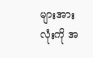များအားလုံးကို အ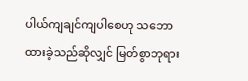ပါယ်ကျချင်ကျပါစေဟု သဘောထားခဲ့သည်ဆိုလျှင် မြတ်စွာဘုရား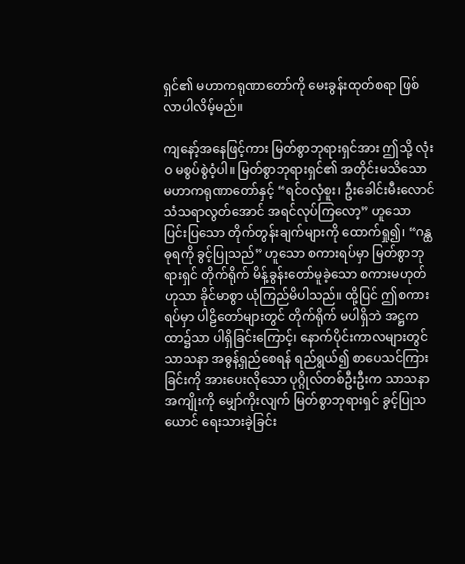ရှင်၏ မဟာကရုဏာတော်ကို မေးခွန်းထုတ်စရာ ဖြစ်လာပါလိမ့်မည်။

ကျနော့်အနေဖြင့်ကား မြတ်စွာဘုရားရှင်အား ဤသို့ လုံးဝ မစွပ်စွဲဝံ့ပါ။ မြတ်စွာဘုရားရှင်၏ အတိုင်းမသိသော မဟာကရုဏာတော်နှင့် “ရင်ဝလှံစူး၊ ဦးခေါင်းမီးလောင် သံသရာလွတ်အောင် အရင်လုပ်ကြလော့” ဟူသော ပြင်းပြသော တိုက်တွန်းချက်များကို ထောက်ရှု၍၊ “ဂန္ထဓုရကို ခွင့်ပြုသည်” ဟူသော စကားရပ်မှာ မြတ်စွာဘုရားရှင် တိုက်ရိုက် မိန့်ခွန်းတော်မူခဲ့သော စကားမဟုတ်ဟုသာ ခိုင်မာစွာ ယုံကြည်မိပါသည်။ ထို့ပြင် ဤစကားရပ်မှာ ပါဠိတော်များတွင် တိုက်ရိုက် မပါရှိဘဲ အဋ္ဌကထာ၌သာ ပါရှိခြင်းကြောင့်၊ နောက်ပိုင်းကာလများတွင် သာသနာ အဓွန့်ရှည်စေရန် ရည်ရွယ်၍ စာပေသင်ကြားခြင်းကို အားပေးလိုသော ပုဂ္ဂိုလ်တစ်ဦးဦးက သာသနာအကျိုးကို မျှော်ကိုးလျက် မြတ်စွာဘုရားရှင် ခွင့်ပြုသယောင် ရေးသားခဲ့ခြင်း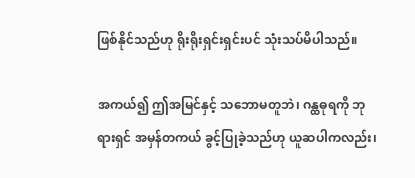ဖြစ်နိုင်သည်ဟု ရိုးရိုးရှင်းရှင်းပင် သုံးသပ်မိပါသည်။

အကယ်၍ ဤအမြင်နှင့် သဘောမတူဘဲ၊ ဂန္ထဓုရကို ဘုရားရှင် အမှန်တကယ် ခွင့်ပြုခဲ့သည်ဟု ယူဆပါကလည်း၊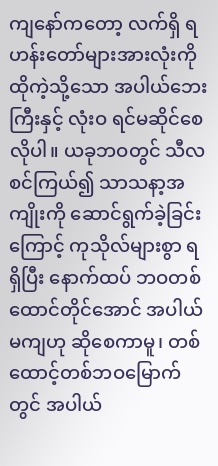ကျနော်ကတော့ လက်ရှိ ရဟန်းတော်များအားလုံးကို ထိုကဲ့သို့သော အပါယ်ဘေးကြီးနှင့် လုံးဝ ရင်မဆိုင်စေလိုပါ။ ယခုဘဝတွင် သီလစင်ကြယ်၍ သာသနာ့အကျိုးကို ဆောင်ရွက်ခဲ့ခြင်းကြောင့် ကုသိုလ်များစွာ ရရှိပြီး နောက်ထပ် ဘဝတစ်ထောင်တိုင်အောင် အပါယ်မကျဟု ဆိုစေကာမူ၊ တစ်ထောင့်တစ်ဘဝမြောက်တွင် အပါယ်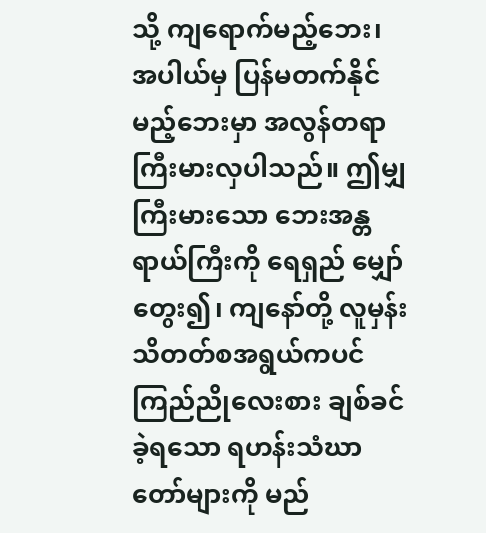သို့ ကျရောက်မည့်ဘေး၊ အပါယ်မှ ပြန်မတက်နိုင်မည့်ဘေးမှာ အလွန်တရာ ကြီးမားလှပါသည်။ ဤမျှ ကြီးမားသော ဘေးအန္တရာယ်ကြီးကို ရေရှည် မျှော်တွေး၍၊ ကျနော်တို့ လူမှန်းသိတတ်စအရွယ်ကပင် ကြည်ညိုလေးစား ချစ်ခင်ခဲ့ရသော ရဟန်းသံဃာတော်များကို မည်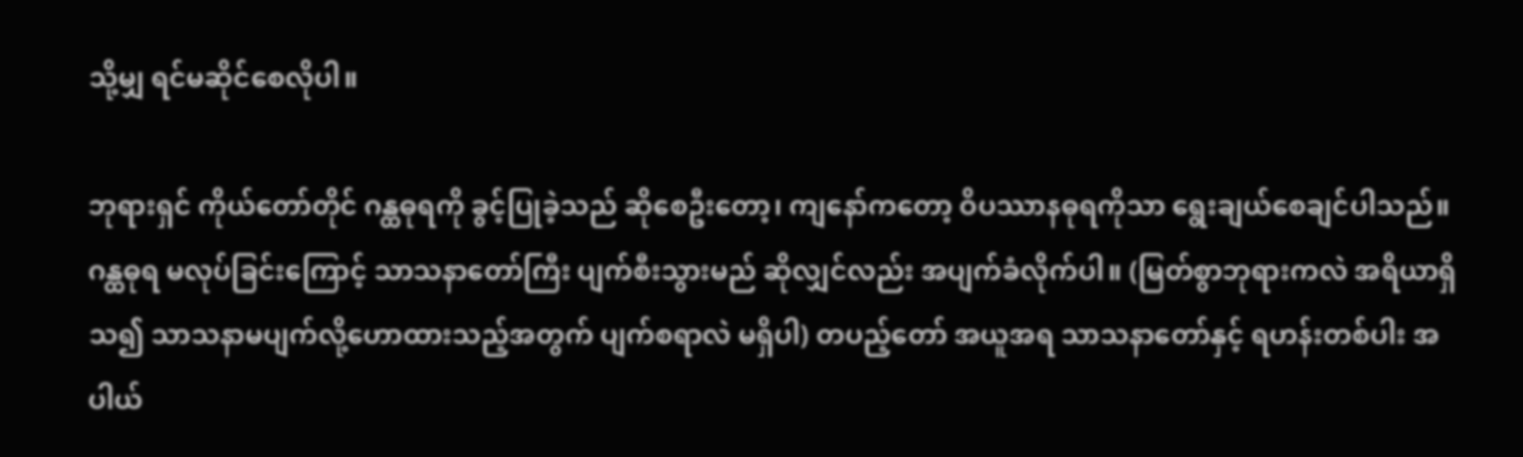သို့မျှ ရင်မဆိုင်စေလိုပါ။

ဘုရားရှင် ကိုယ်တော်တိုင် ဂန္ထဓုရကို ခွင့်ပြုခဲ့သည် ဆိုစေဦးတော့၊ ကျနော်ကတော့ ဝိပဿာနဓုရကိုသာ ရွေးချယ်စေချင်ပါသည်။ ဂန္ထဓုရ မလုပ်ခြင်းကြောင့် သာသနာတော်ကြီး ပျက်စီးသွားမည် ဆိုလျှင်လည်း အပျက်ခံလိုက်ပါ။ (မြတ်စွာဘုရားကလဲ အရိယာရှိသ၍ သာသနာမပျက်လို့ဟောထားသည့်အတွက် ပျက်စရာလဲ မရှိပါ) တပည့်တော် အယူအရ သာသနာတော်နှင့် ရဟန်းတစ်ပါး အပါယ်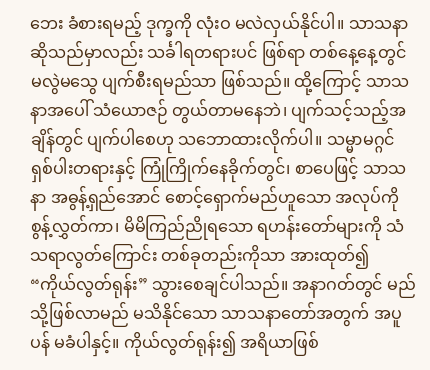ဘေး ခံစားရမည့် ဒုက္ခကို လုံးဝ မလဲလှယ်နိုင်ပါ။ သာသနာဆိုသည်မှာလည်း သင်္ခါရတရားပင် ဖြစ်ရာ တစ်နေ့နေ့တွင် မလွဲမသွေ ပျက်စီးရမည်သာ ဖြစ်သည်။ ထို့ကြောင့် သာသနာအပေါ် သံယောဇဉ် တွယ်တာမနေဘဲ၊ ပျက်သင့်သည့်အချိန်တွင် ပျက်ပါစေဟု သဘောထားလိုက်ပါ။ သမ္မာမဂ္ဂင်ရှစ်ပါးတရားနှင့် ကြုံကြိုက်နေခိုက်တွင်၊ စာပေဖြင့် သာသနာ အဓွန့်ရှည်အောင် စောင့်ရှောက်မည်ဟူသော အလုပ်ကို စွန့်လွှတ်ကာ၊ မိမိကြည်ညိုရသော ရဟန်းတော်များကို သံသရာလွတ်ကြောင်း တစ်ခုတည်းကိုသာ အားထုတ်၍ “ကိုယ်လွတ်ရုန်း” သွားစေချင်ပါသည်။ အနာဂတ်တွင် မည်သို့ဖြစ်လာမည် မသိနိုင်သော သာသနာတော်အတွက် အပူပန် မခံပါနှင့်။ ကိုယ်လွတ်ရုန်း၍ အရိယာဖြစ်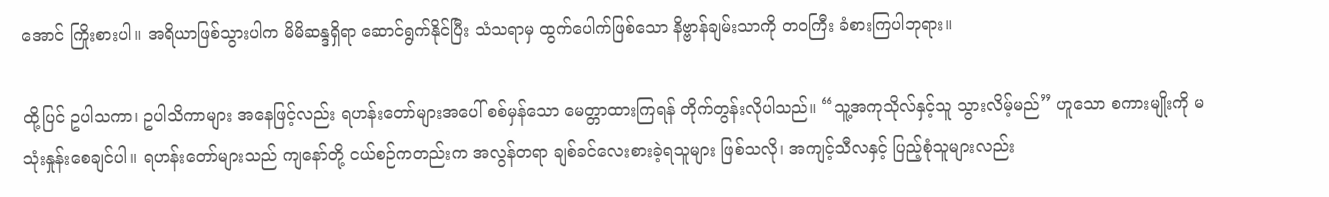အောင် ကြိုးစားပါ။ အရိယာဖြစ်သွားပါက မိမိဆန္ဒရှိရာ ဆောင်ရွက်နိုင်ပြီး သံသရာမှ ထွက်ပေါက်ဖြစ်သော နိဗ္ဗာန်ချမ်းသာကို တဝကြီး ခံစားကြပါဘုရား။

ထို့ပြင် ဥပါသကာ၊ ဥပါသိကာများ အနေဖြင့်လည်း ရဟန်းတော်များအပေါ် စစ်မှန်သော မေတ္တာထားကြရန် တိုက်တွန်းလိုပါသည်။ “သူ့အကုသိုလ်နှင့်သူ သွားလိမ့်မည်” ဟူသော စကားမျိုးကို မသုံးနှုန်းစေချင်ပါ။ ရဟန်းတော်များသည် ကျနော်တို့ ငယ်စဉ်ကတည်းက အလွန်တရာ ချစ်ခင်လေးစားခဲ့ရသူများ ဖြစ်သလို၊ အကျင့်သီလနှင့် ပြည့်စုံသူများလည်း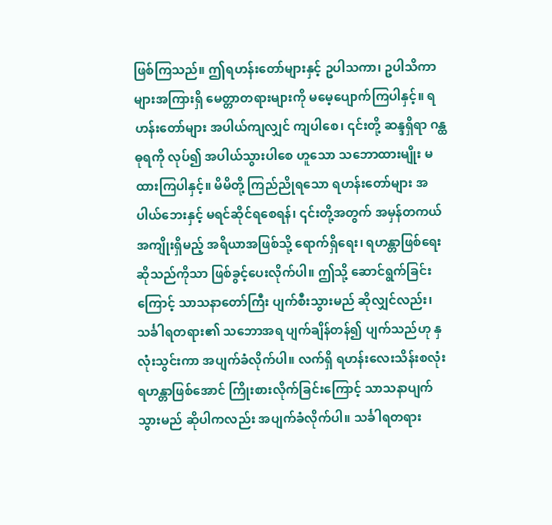ဖြစ်ကြသည်။ ဤရဟန်းတော်များနှင့် ဥပါသကာ၊ ဥပါသိကာများအကြားရှိ မေတ္တာတရားများကို မမေ့ပျောက်ကြပါနှင့်။ ရဟန်းတော်များ အပါယ်ကျလျှင် ကျပါစေ၊ ၎င်းတို့ ဆန္ဒရှိရာ ဂန္ထဓုရကို လုပ်၍ အပါယ်သွားပါစေ ဟူသော သဘောထားမျိုး မထားကြပါနှင့်။ မိမိတို့ ကြည်ညိုရသော ရဟန်းတော်များ အပါယ်ဘေးနှင့် မရင်ဆိုင်ရစေရန်၊ ၎င်းတို့အတွက် အမှန်တကယ် အကျိုးရှိမည့် အရိယာအဖြစ်သို့ ရောက်ရှိရေး၊ ရဟန္တာဖြစ်ရေး ဆိုသည်ကိုသာ ဖြစ်ခွင့်ပေးလိုက်ပါ။ ဤသို့ ဆောင်ရွက်ခြင်းကြောင့် သာသနာတော်ကြီး ပျက်စီးသွားမည် ဆိုလျှင်လည်း၊ သင်္ခါရတရား၏ သဘောအရ ပျက်ချိန်တန်၍ ပျက်သည်ဟု နှလုံးသွင်းကာ အပျက်ခံလိုက်ပါ။ လက်ရှိ ရဟန်းလေးသိန်းစလုံး ရဟန္တာဖြစ်အောင် ကြိုးစားလိုက်ခြင်းကြောင့် သာသနာပျက်သွားမည် ဆိုပါကလည်း အပျက်ခံလိုက်ပါ။ သင်္ခါရတရား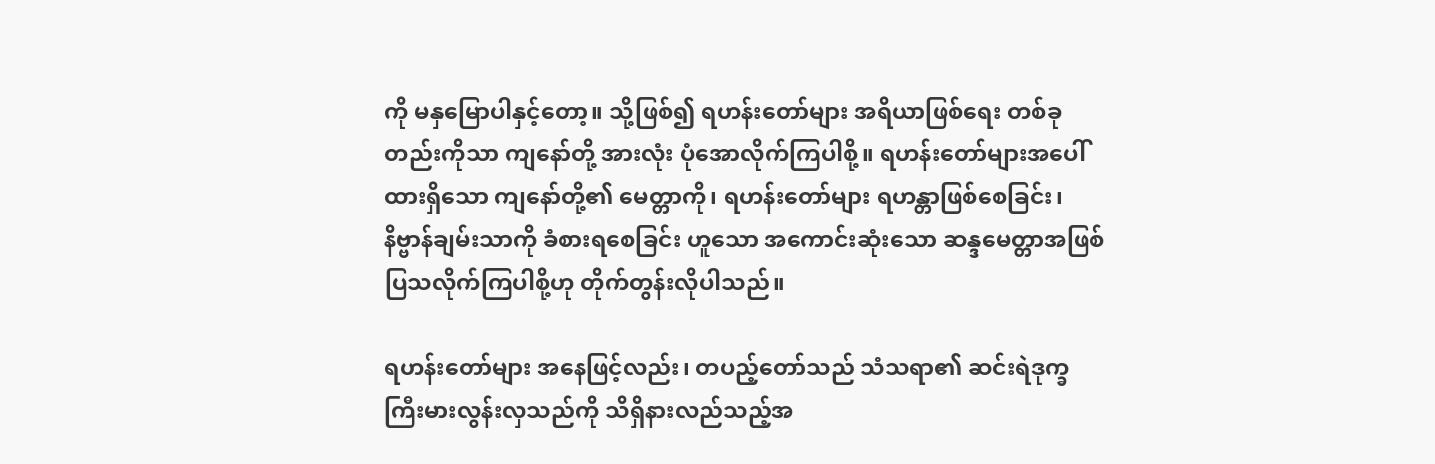ကို မနှမြောပါနှင့်တော့။ သို့ဖြစ်၍ ရဟန်းတော်များ အရိယာဖြစ်ရေး တစ်ခုတည်းကိုသာ ကျနော်တို့ အားလုံး ပုံအောလိုက်ကြပါစို့။ ရဟန်းတော်များအပေါ် ထားရှိသော ကျနော်တို့၏ မေတ္တာကို၊ ရဟန်းတော်များ ရဟန္တာဖြစ်စေခြင်း၊ နိဗ္ဗာန်ချမ်းသာကို ခံစားရစေခြင်း ဟူသော အကောင်းဆုံးသော ဆန္ဒမေတ္တာအဖြစ် ပြသလိုက်ကြပါစို့ဟု တိုက်တွန်းလိုပါသည်။

ရဟန်းတော်များ အနေဖြင့်လည်း၊ တပည့်တော်သည် သံသရာ၏ ဆင်းရဲဒုက္ခ ကြီးမားလွန်းလှသည်ကို သိရှိနားလည်သည့်အ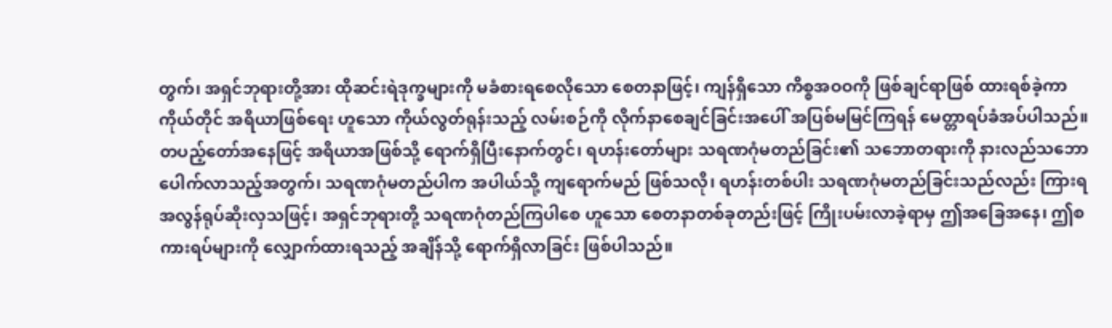တွက်၊ အရှင်ဘုရားတို့အား ထိုဆင်းရဲဒုက္ခများကို မခံစားရစေလိုသော စေတနာဖြင့်၊ ကျန်ရှိသော ကိစ္စအဝဝကို ဖြစ်ချင်ရာဖြစ် ထားရစ်ခဲ့ကာ ကိုယ်တိုင် အရိယာဖြစ်ရေး ဟူသော ကိုယ်လွတ်ရုန်းသည့် လမ်းစဉ်ကို လိုက်နာစေချင်ခြင်းအပေါ် အပြစ်မမြင်ကြရန် မေတ္တာရပ်ခံအပ်ပါသည်။ တပည့်တော်အနေဖြင့် အရိယာအဖြစ်သို့ ရောက်ရှိပြီးနောက်တွင်၊ ရဟန်းတော်များ သရဏဂုံမတည်ခြင်း၏ သဘောတရားကို နားလည်သဘောပေါက်လာသည့်အတွက်၊ သရဏဂုံမတည်ပါက အပါယ်သို့ ကျရောက်မည် ဖြစ်သလို၊ ရဟန်းတစ်ပါး သရဏဂုံမတည်ခြင်းသည်လည်း ကြားရအလွန်ရုပ်ဆိုးလှသဖြင့်၊ အရှင်ဘုရားတို့ သရဏဂုံတည်ကြပါစေ ဟူသော စေတနာတစ်ခုတည်းဖြင့် ကြိုးပမ်းလာခဲ့ရာမှ ဤအခြေအနေ၊ ဤစကားရပ်များကို လျှောက်ထားရသည့် အချိန်သို့ ရောက်ရှိလာခြင်း ဖြစ်ပါသည်။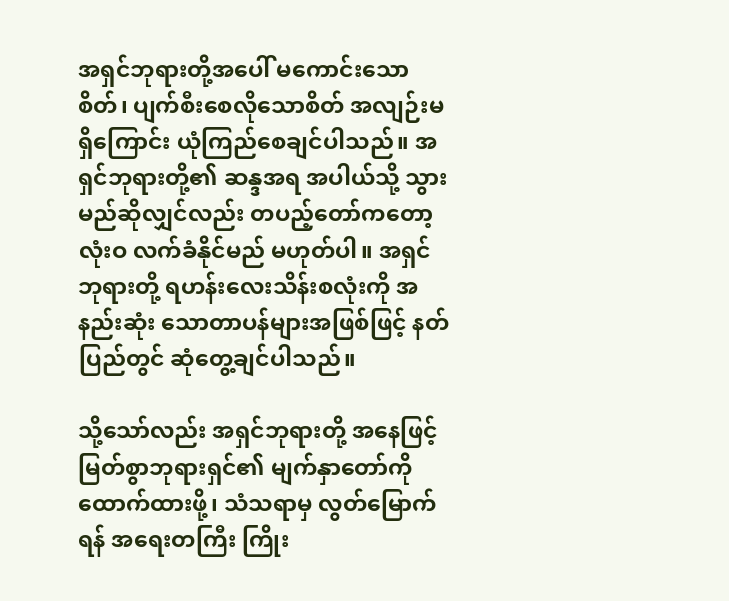အရှင်ဘုရားတို့အပေါ် မကောင်းသောစိတ်၊ ပျက်စီးစေလိုသောစိတ် အလျဉ်းမရှိကြောင်း ယုံကြည်စေချင်ပါသည်။ အရှင်ဘုရားတို့၏ ဆန္ဒအရ အပါယ်သို့ သွားမည်ဆိုလျှင်လည်း တပည့်တော်ကတော့ လုံးဝ လက်ခံနိုင်မည် မဟုတ်ပါ။ အရှင်ဘုရားတို့ ရဟန်းလေးသိန်းစလုံးကို အနည်းဆုံး သောတာပန်များအဖြစ်ဖြင့် နတ်ပြည်တွင် ဆုံတွေ့ချင်ပါသည်။

သို့သော်လည်း အရှင်ဘုရားတို့ အနေဖြင့် မြတ်စွာဘုရားရှင်၏ မျက်နှာတော်ကို ထောက်ထားဖို့၊ သံသရာမှ လွတ်မြောက်ရန် အရေးတကြီး ကြိုး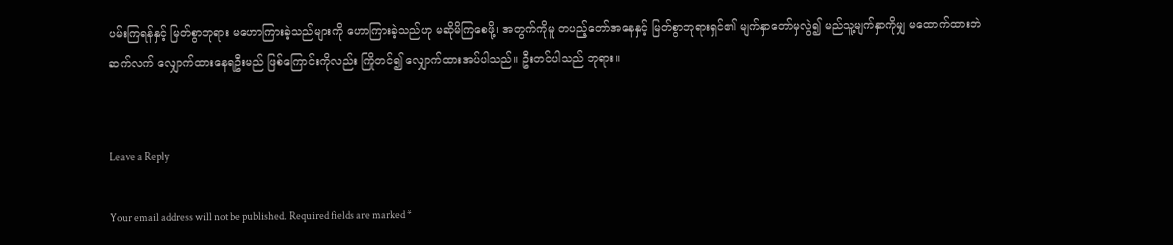ပမ်းကြရန်နှင့် မြတ်စွာဘုရား မဟောကြားခဲ့သည်များကို ဟောကြားခဲ့သည်ဟု မဆိုမိကြစေဖို့၊ အတွက်ကိုမူ တပည့်တော်အနေနှင့် မြတ်စွာဘုရားရှင်၏ မျက်နှာတော်မှလွဲ၍ မည်သူ့မျက်နှာကိုမျှ မထောက်ထားဘဲ ဆက်လက် လျှောက်ထားနေရဦးမည် ဖြစ်ကြောင်းကိုလည်း ကြိုတင်၍ လျှောက်ထားအပ်ပါသည်။ ဦးတင်ပါသည် ဘုရား။


Leave a Reply

Your email address will not be published. Required fields are marked *